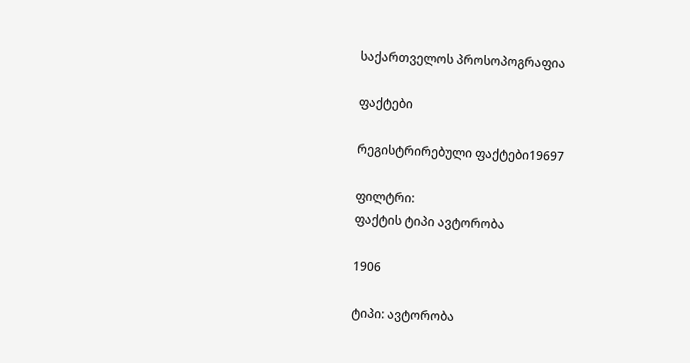საქართველოს პროსოპოგრაფია

ფაქტები

რეგისტრირებული ფაქტები19697

ფილტრი:
ფაქტის ტიპი ავტორობა

1906

ტიპი: ავტორობა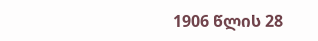1906 წლის 28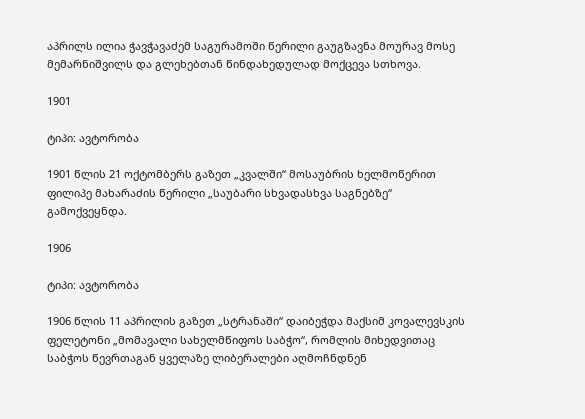აპრილს ილია ჭავჭავაძემ საგურამოში წერილი გაუგზავნა მოურავ მოსე მემარნიშვილს და გლეხებთან წინდახედულად მოქცევა სთხოვა.

1901

ტიპი: ავტორობა

1901 წლის 21 ოქტომბერს გაზეთ „კვალში“ მოსაუბრის ხელმოწერით ფილიპე მახარაძის წერილი „საუბარი სხვადასხვა საგნებზე“ გამოქვეყნდა.

1906

ტიპი: ავტორობა

1906 წლის 11 აპრილის გაზეთ „სტრანაში“ დაიბეჭდა მაქსიმ კოვალევსკის ფელეტონი „მომავალი სახელმწიფოს საბჭო“, რომლის მიხედვითაც საბჭოს წევრთაგან ყველაზე ლიბერალები აღმოჩნდნენ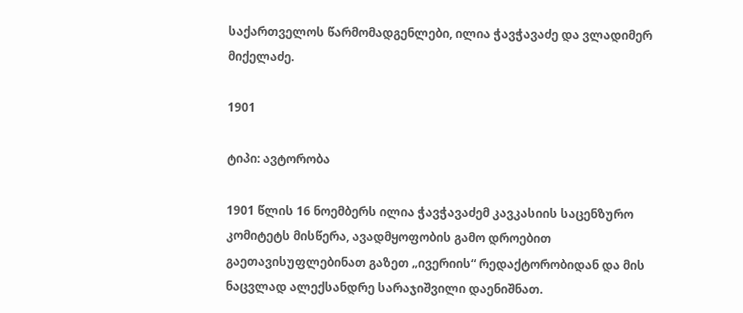საქართველოს წარმომადგენლები, ილია ჭავჭავაძე და ვლადიმერ მიქელაძე.

1901

ტიპი: ავტორობა

1901 წლის 16 ნოემბერს ილია ჭავჭავაძემ კავკასიის საცენზურო კომიტეტს მისწერა, ავადმყოფობის გამო დროებით გაეთავისუფლებინათ გაზეთ „ივერიის“ რედაქტორობიდან და მის ნაცვლად ალექსანდრე სარაჯიშვილი დაენიშნათ.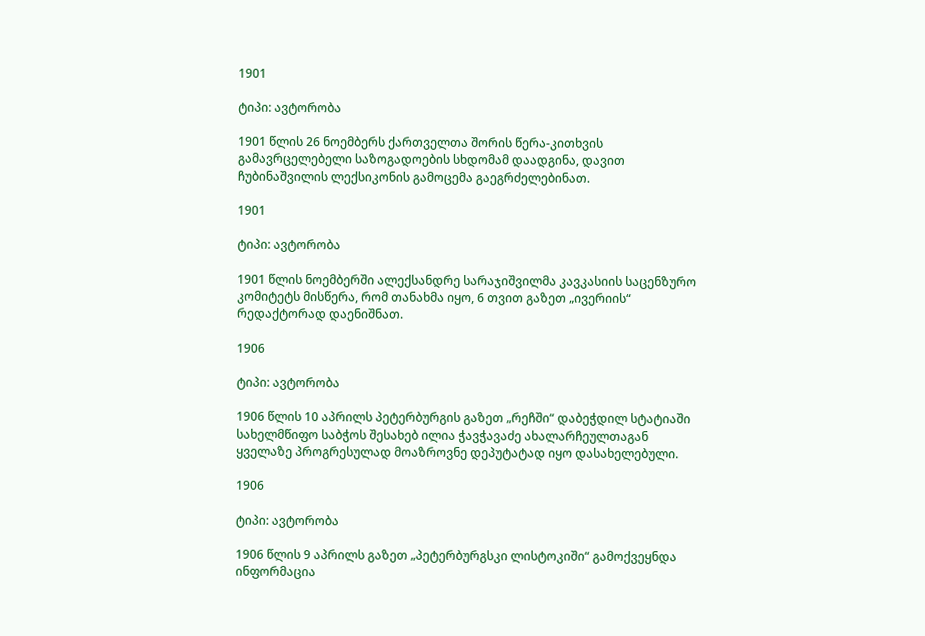1901

ტიპი: ავტორობა

1901 წლის 26 ნოემბერს ქართველთა შორის წერა-კითხვის გამავრცელებელი საზოგადოების სხდომამ დაადგინა, დავით ჩუბინაშვილის ლექსიკონის გამოცემა გაეგრძელებინათ.

1901

ტიპი: ავტორობა

1901 წლის ნოემბერში ალექსანდრე სარაჯიშვილმა კავკასიის საცენზურო კომიტეტს მისწერა, რომ თანახმა იყო, 6 თვით გაზეთ „ივერიის“ რედაქტორად დაენიშნათ.

1906

ტიპი: ავტორობა

1906 წლის 10 აპრილს პეტერბურგის გაზეთ „რეჩში“ დაბეჭდილ სტატიაში სახელმწიფო საბჭოს შესახებ ილია ჭავჭავაძე ახალარჩეულთაგან ყველაზე პროგრესულად მოაზროვნე დეპუტატად იყო დასახელებული.

1906

ტიპი: ავტორობა

1906 წლის 9 აპრილს გაზეთ „პეტერბურგსკი ლისტოკიში“ გამოქვეყნდა ინფორმაცია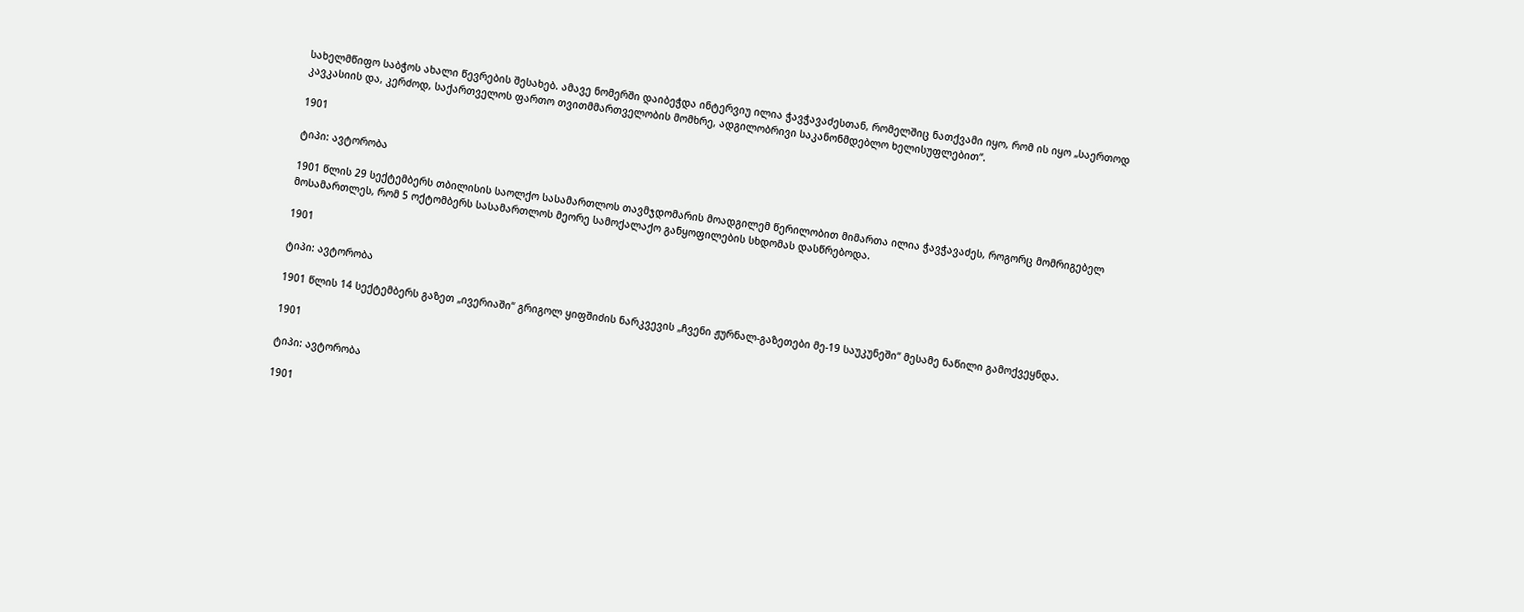სახელმწიფო საბჭოს ახალი წევრების შესახებ. ამავე ნომერში დაიბეჭდა ინტერვიუ ილია ჭავჭავაძესთან, რომელშიც ნათქვამი იყო, რომ ის იყო „საერთოდ კავკასიის და, კერძოდ, საქართველოს ფართო თვითმმართველობის მომხრე, ადგილობრივი საკანონმდებლო ხელისუფლებით“.

1901

ტიპი: ავტორობა

1901 წლის 29 სექტემბერს თბილისის საოლქო სასამართლოს თავმჯდომარის მოადგილემ წერილობით მიმართა ილია ჭავჭავაძეს, როგორც მომრიგებელ მოსამართლეს, რომ 5 ოქტომბერს სასამართლოს მეორე სამოქალაქო განყოფილების სხდომას დასწრებოდა.

1901

ტიპი: ავტორობა

1901 წლის 14 სექტემბერს გაზეთ „ივერიაში“ გრიგოლ ყიფშიძის ნარკვევის „ჩვენი ჟურნალ-გაზეთები მე-19 საუკუნეში“ მესამე ნაწილი გამოქვეყნდა.

1901

ტიპი: ავტორობა

1901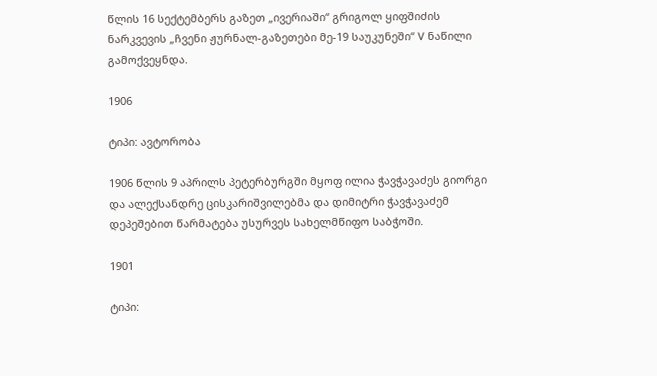წლის 16 სექტემბერს გაზეთ „ივერიაში“ გრიგოლ ყიფშიძის ნარკვევის „ჩვენი ჟურნალ-გაზეთები მე-19 საუკუნეში“ V ნაწილი გამოქვეყნდა.

1906

ტიპი: ავტორობა

1906 წლის 9 აპრილს პეტერბურგში მყოფ ილია ჭავჭავაძეს გიორგი და ალექსანდრე ცისკარიშვილებმა და დიმიტრი ჭავჭავაძემ დეპეშებით წარმატება უსურვეს სახელმწიფო საბჭოში.

1901

ტიპი: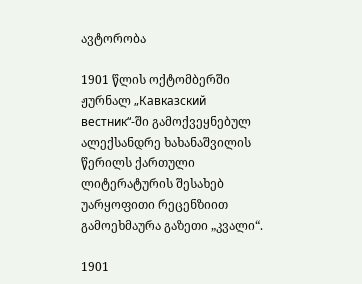ავტორობა

1901 წლის ოქტომბერში ჟურნალ „Кавказский вестник“-ში გამოქვეყნებულ ალექსანდრე ხახანაშვილის წერილს ქართული ლიტერატურის შესახებ უარყოფითი რეცენზიით გამოეხმაურა გაზეთი „კვალი“.

1901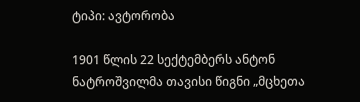ტიპი: ავტორობა

1901 წლის 22 სექტემბერს ანტონ ნატროშვილმა თავისი წიგნი „მცხეთა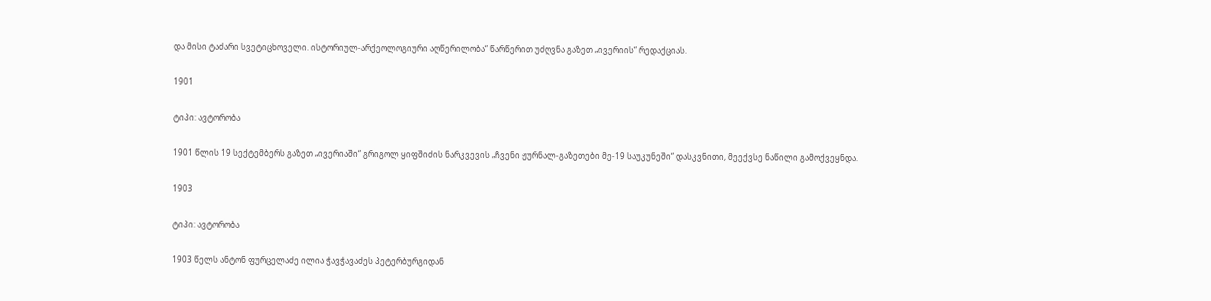და მისი ტაძარი სვეტიცხოველი. ისტორიულ-არქეოლოგიური აღწერილობა“ წარწერით უძღვნა გაზეთ „ივერიის“ რედაქციას.

1901

ტიპი: ავტორობა

1901 წლის 19 სექტემბერს გაზეთ „ივერიაში“ გრიგოლ ყიფშიძის ნარკვევის „ჩვენი ჟურნალ-გაზეთები მე-19 საუკუნეში“ დასკვნითი, მეექვსე ნაწილი გამოქვეყნდა.

1903

ტიპი: ავტორობა

1903 წელს ანტონ ფურცელაძე ილია ჭავჭავაძეს პეტერბურგიდან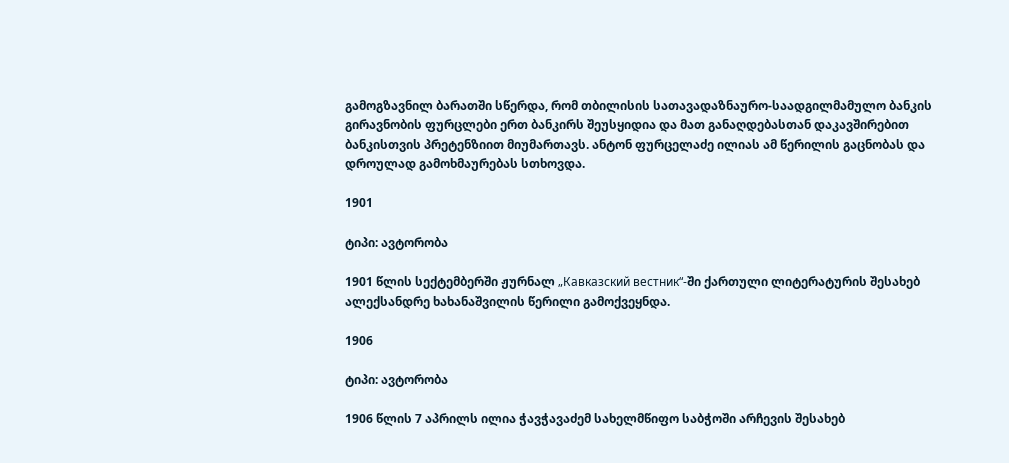გამოგზავნილ ბარათში სწერდა, რომ თბილისის სათავადაზნაურო-საადგილმამულო ბანკის გირავნობის ფურცლები ერთ ბანკირს შეუსყიდია და მათ განაღდებასთან დაკავშირებით ბანკისთვის პრეტენზიით მიუმართავს. ანტონ ფურცელაძე ილიას ამ წერილის გაცნობას და დროულად გამოხმაურებას სთხოვდა.

1901

ტიპი: ავტორობა

1901 წლის სექტემბერში ჟურნალ „Кавказский вестник“-ში ქართული ლიტერატურის შესახებ ალექსანდრე ხახანაშვილის წერილი გამოქვეყნდა.

1906

ტიპი: ავტორობა

1906 წლის 7 აპრილს ილია ჭავჭავაძემ სახელმწიფო საბჭოში არჩევის შესახებ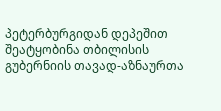პეტერბურგიდან დეპეშით შეატყობინა თბილისის გუბერნიის თავად-აზნაურთა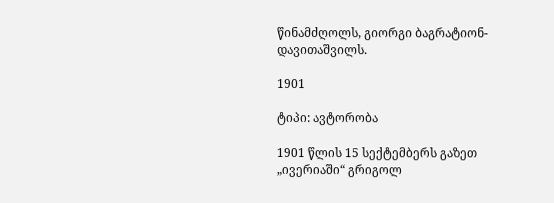წინამძღოლს, გიორგი ბაგრატიონ-დავითაშვილს.

1901

ტიპი: ავტორობა

1901 წლის 15 სექტემბერს გაზეთ „ივერიაში“ გრიგოლ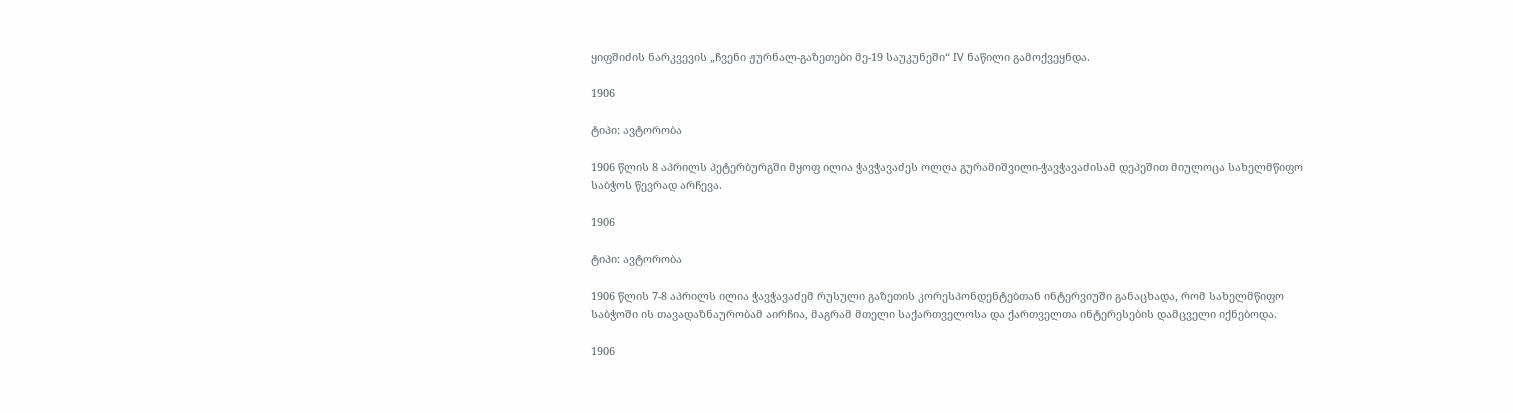ყიფშიძის ნარკვევის „ჩვენი ჟურნალ-გაზეთები მე-19 საუკუნეში“ IV ნაწილი გამოქვეყნდა.

1906

ტიპი: ავტორობა

1906 წლის 8 აპრილს პეტერბურგში მყოფ ილია ჭავჭავაძეს ოლღა გურამიშვილი-ჭავჭავაძისამ დეპეშით მიულოცა სახელმწიფო საბჭოს წევრად არჩევა.

1906

ტიპი: ავტორობა

1906 წლის 7-8 აპრილს ილია ჭავჭავაძემ რუსული გაზეთის კორესპონდენტებთან ინტერვიუში განაცხადა, რომ სახელმწიფო საბჭოში ის თავადაზნაურობამ აირჩია, მაგრამ მთელი საქართველოსა და ქართველთა ინტერესების დამცველი იქნებოდა.

1906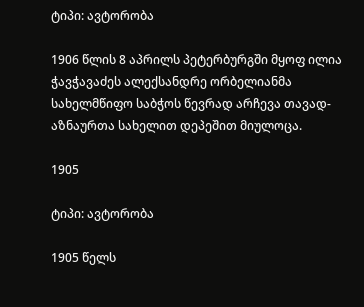ტიპი: ავტორობა

1906 წლის 8 აპრილს პეტერბურგში მყოფ ილია ჭავჭავაძეს ალექსანდრე ორბელიანმა სახელმწიფო საბჭოს წევრად არჩევა თავად-აზნაურთა სახელით დეპეშით მიულოცა.

1905

ტიპი: ავტორობა

1905 წელს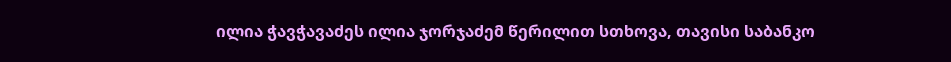ილია ჭავჭავაძეს ილია ჯორჯაძემ წერილით სთხოვა, თავისი საბანკო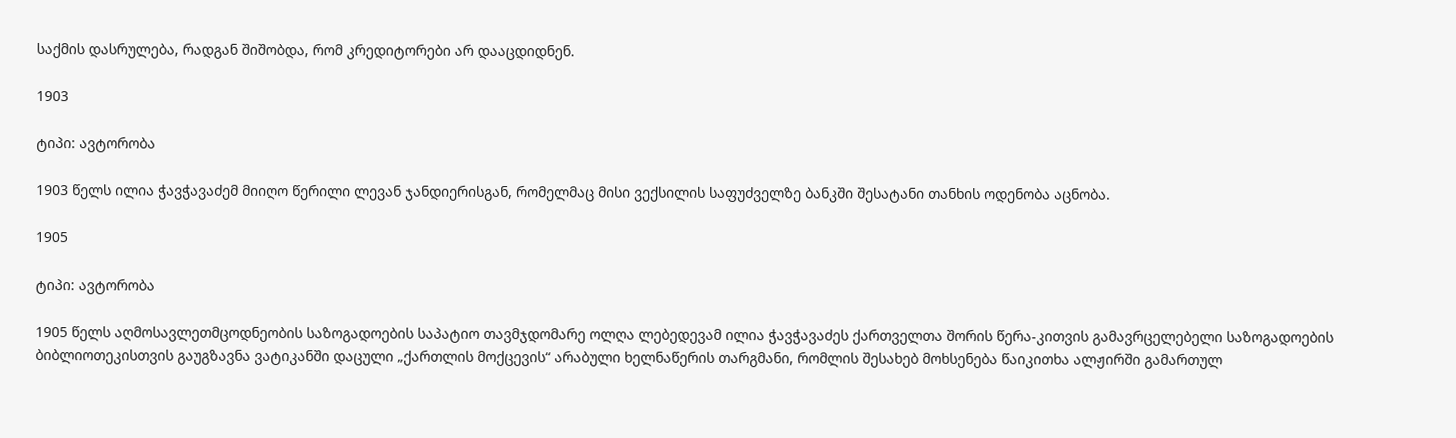საქმის დასრულება, რადგან შიშობდა, რომ კრედიტორები არ დააცდიდნენ.

1903

ტიპი: ავტორობა

1903 წელს ილია ჭავჭავაძემ მიიღო წერილი ლევან ჯანდიერისგან, რომელმაც მისი ვექსილის საფუძველზე ბანკში შესატანი თანხის ოდენობა აცნობა.

1905

ტიპი: ავტორობა

1905 წელს აღმოსავლეთმცოდნეობის საზოგადოების საპატიო თავმჯდომარე ოლღა ლებედევამ ილია ჭავჭავაძეს ქართველთა შორის წერა-კითვის გამავრცელებელი საზოგადოების ბიბლიოთეკისთვის გაუგზავნა ვატიკანში დაცული „ქართლის მოქცევის“ არაბული ხელნაწერის თარგმანი, რომლის შესახებ მოხსენება წაიკითხა ალჟირში გამართულ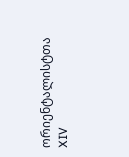ორიენტალისტთა XIV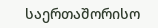საერთაშორისო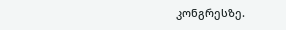კონგრესზე.